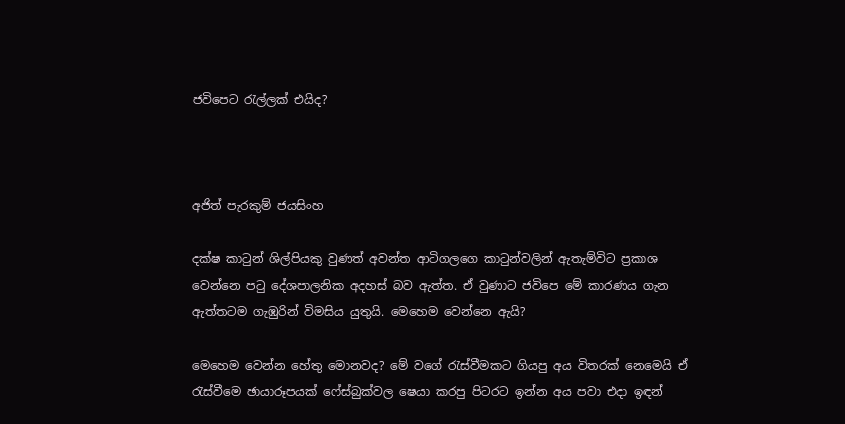ජවිපෙට රැල්ලක් එයිද?



අජිත් පැරකුම් ජයසිංහ

දක්ෂ කාටුන් ශිල්පියකු වුණත් අවන්ත ආටිගලගෙ කාටුන්වලින් ඇතැම්විට ප්‍රකාශ වෙන්නෙ පටු දේශපාලනික අදහස් බව ඇත්ත. ඒ වුණාට ජවිපෙ මේ කාරණය ගැන ඇත්තටම ගැඹුරින් විමසිය යුතුයි. මෙහෙම වෙන්නෙ ඇයි?

මෙහෙම වෙන්න හේතු මොනවද? මේ වගේ රැස්වීමකට ගියපු අය විතරක් නෙමෙයි ඒ රැස්වීමෙ ඡායාරූපයක් ෆේස්බුක්වල ෂෙයා කරපු පිටරට ඉන්න අය පවා එදා ඉඳන්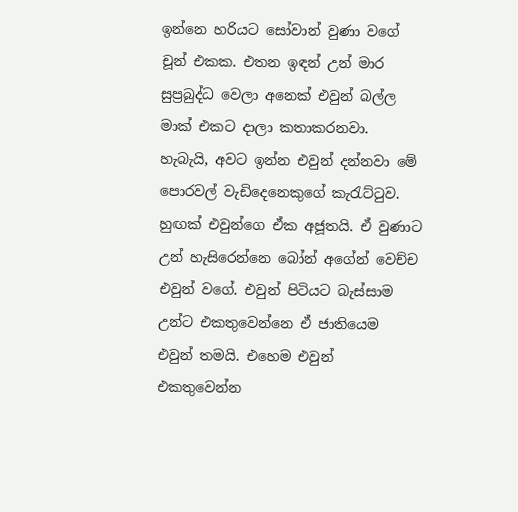ඉන්නෙ හරියට සෝවාන් වුණා වගේ චූන් එකක. එතන ඉඳන් උන් මාර සුප්‍රබුද්ධ වෙලා අනෙක් එවුන් බල්ල මාක් එකට දාලා කතාකරනවා. හැබැයි, අවට ඉන්න එවුන් දන්නවා මේ පොරවල් වැඩිදෙනෙකුගේ කැරැට්ටුව. හුඟක් එවුන්ගෙ ඒක අජූතයි. ඒ වුණාට උන් හැසිරෙන්නෙ බෝන් අගේන් වෙච්ච එවුන් වගේ. එවුන් පිටියට බැස්සාම උන්ට එකතුවෙන්නෙ ඒ ජාතියෙම එවුන් තමයි. එහෙම එවුන් එකතුවෙන්න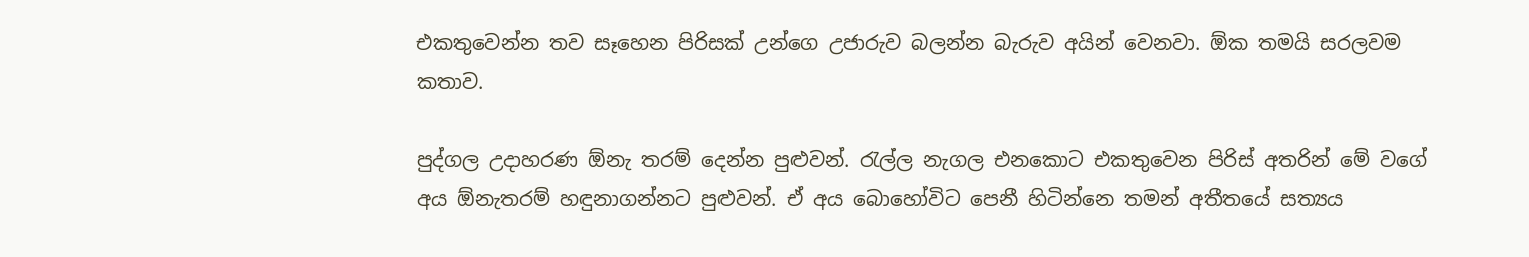එකතුවෙන්න තව සෑහෙන පිරිසක් උන්ගෙ උජාරුව බලන්න බැරුව අයින් වෙනවා. ඕක තමයි සරලවම කතාව.

පුද්ගල උදාහරණ ඕනැ තරම් දෙන්න පුළුවන්. රැල්ල නැගල එනකොට එකතුවෙන පිරිස් අතරින් මේ වගේ අය ඕනැතරම් හඳුනාගන්නට පුළුවන්. ඒ අය බොහෝවිට පෙනී හිටින්නෙ තමන් අතීතයේ සත්‍යය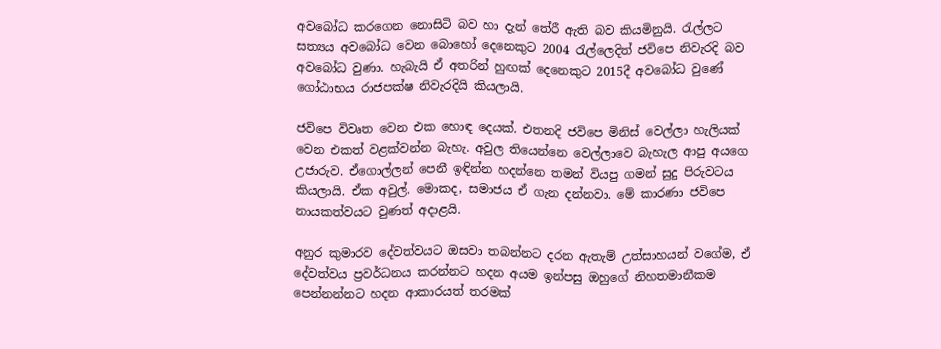අවබෝධ කරගෙන නොසිටි බව හා දැන් තේරී ඇති බව කියමිනුයි. රැල්ලට සත්‍යය අවබෝධ වෙන බොහෝ දෙනෙකුට 2004 රැල්ලෙදිත් ජවිපෙ නිවැරදි බව අවබෝධ වුණා. හැබැයි ඒ අතරින් හුඟක් දෙනෙකුට 2015දී අවබෝධ වුණේ ගෝඨාභය රාජපක්ෂ නිවැරදියි කියලායි.

ජවිපෙ විවෘත වෙන එක හොඳ දෙයක්. එතනදි ජවිපෙ මිනිස් වෙල්ලා හැලියක් වෙන එකත් වළක්වන්න බැහැ. අවුල තියෙන්නෙ වෙල්ලාවෙ බැහැල ආපු අයගෙ උජාරුව. ඒගොල්ලන් පෙනී ඉඳින්න හදන්නෙ තමන් වියපු ගමන් සුදු පිරුවටය කියලායි. ඒක අවුල්. මොකද, සමාජය ඒ ගැන දන්නවා. මේ කාරණා ජවිපෙ නායකත්වයට වුණත් අදාළයි.

අනුර කුමාරව දේවත්වයට ඔසවා තබන්නට දරන ඇතැම් උත්සාහයන් වගේම, ඒ දේවත්වය ප්‍රවර්ධනය කරන්නට හදන අයම ඉන්පසු ඔහුගේ නිහතමානීකම පෙන්නන්නට හදන ආකාරයත් තරමක්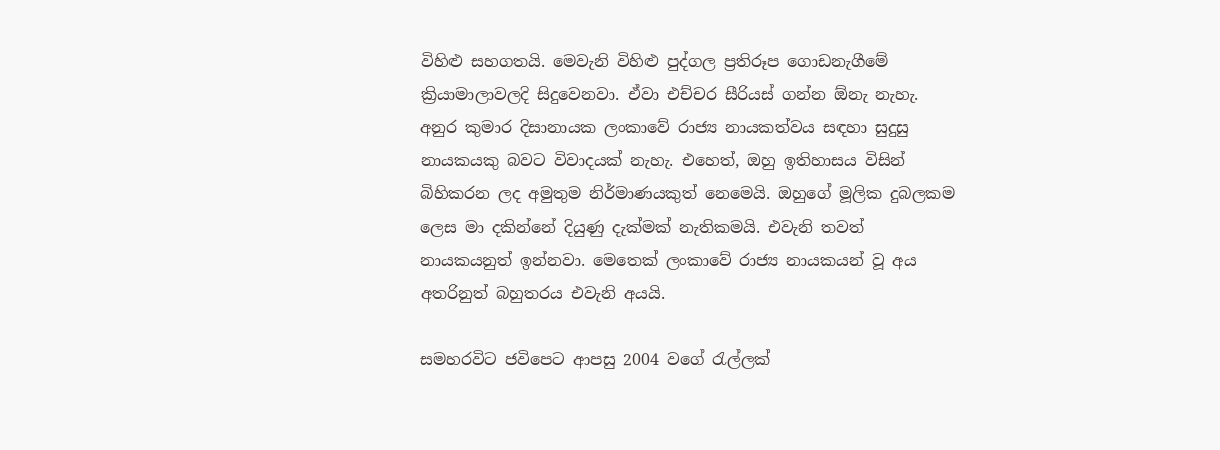විහිළු සහගතයි. මෙවැනි විහිළු පුද්ගල ප්‍රතිරූප ගොඩනැගීමේ ක්‍රියාමාලාවලදි සිදුවෙනවා. ඒවා එච්චර සීරියස් ගන්න ඕනැ නැහැ. අනුර කුමාර දිසානායක ලංකාවේ රාජ්‍ය නායකත්වය සඳහා සුදුසු නායකයකු බවට විවාදයක් නැහැ. එහෙත්, ඔහු ඉතිහාසය විසින් බිහිකරන ලද අමුතුම නිර්මාණයකුත් නෙමෙයි. ඔහුගේ මූලික දුබලකම ලෙස මා දකින්නේ දියුණු දැක්මක් නැතිකමයි. එවැනි තවත් නායකයනුත් ඉන්නවා. මෙතෙක් ලංකාවේ රාජ්‍ය නායකයන් වූ අය අතරිනුත් බහුතරය එවැනි අයයි.

සමහරවිට ජවිපෙට ආපසු 2004 වගේ රැල්ලක්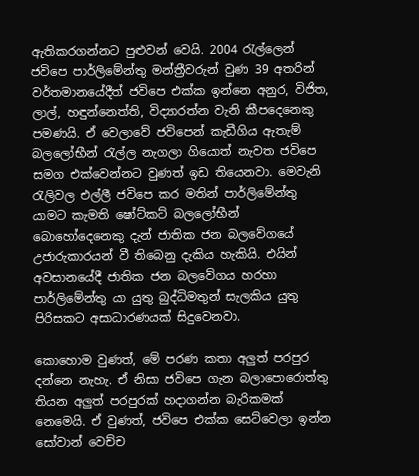ඇතිකරගන්නට පුළුවන් වෙයි. 2004 රැල්ලෙන් ජවිපෙ පාර්ලිමේන්තු මන්ත්‍රීවරුන් වුණ 39 අතරින් වර්තමානයේදීත් ජවිපෙ එක්ක ඉන්නෙ අනුර, විජිත, ලාල්, හඳුන්නෙත්ති, විද්‍යාරත්න වැනි කීපදෙනෙකු පමණයි. ඒ වෙලාවේ ජවිපෙන් කැඩීගිය ඇතැම් බලලෝභීන් රැල්ල නැගලා ගියොත් නැවත ජවිපෙ සමග එක්වෙන්නට වුණත් ඉඩ තියෙනවා. මෙවැනි රැලිවල එල්ලී ජවිපෙ කර මතින් පාර්ලිමේන්තු යාමට කැමති ෂෝට්කට් බලලෝභීන් බොහෝදෙනෙකු දැන් ජාතික ජන බලවේගයේ උජාරුකාරයන් වී තිබෙනු දැකිය හැකියි. එයින් අවසානයේදී ජාතික ජන බලවේගය හරහා පාර්ලිමේන්තු යා යුතු බුද්ධිමතුන් සැලකිය යුතු පිරිසකට අසාධාරණයක් සිදුවෙනවා.

කොහොම වුණත්, මේ පරණ කතා අලුත් පරපුර දන්නෙ නැහැ. ඒ නිසා ජවිපෙ ගැන බලාපොරොත්තු තියන අලුත් පරපුරක් හදාගන්න බැරිකමක් නෙමෙයි. ඒ වුණත්, ජවිපෙ එක්ක සෙට්වෙලා ඉන්න සෝවාන් වෙච්ච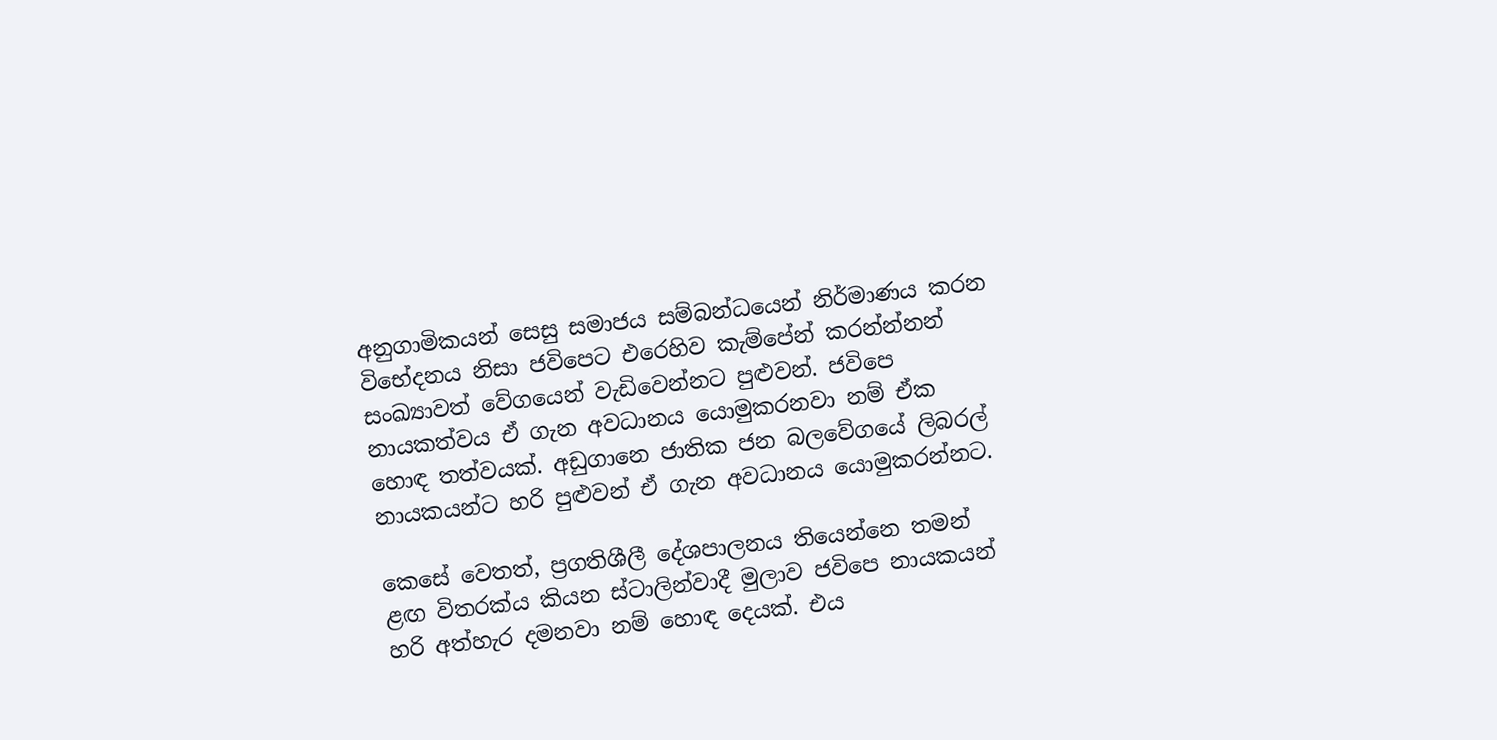අනුගාමිකයන් සෙසු සමාජය සම්බන්ධයෙන් නිර්මාණය කරන විභේදනය නිසා ජවිපෙට එරෙහිව කැම්පේන් කරන්න්නන් සංඛ්‍යාවත් වේගයෙන් වැඩිවෙන්නට පුළුවන්. ජවිපෙ නායකත්වය ඒ ගැන අවධානය යොමුකරනවා නම් ඒක හොඳ තත්වයක්. අඩුගානෙ ජාතික ජන බලවේගයේ ලිබරල් නායකයන්ට හරි පුළුවන් ඒ ගැන අවධානය යොමුකරන්නට.

කෙසේ වෙතත්, ප්‍රගතිශීලී දේශපාලනය තියෙන්නෙ තමන් ළඟ විතරක්ය කියන ස්ටාලින්වාදී මුලාව ජවිපෙ නායකයන් හරි අත්හැර දමනවා නම් හොඳ දෙයක්. එය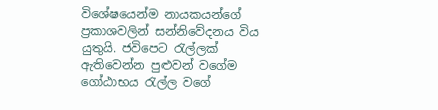විශේෂයෙන්ම නායකයන්ගේ ප්‍රකාශවලින් සන්නිවේදනය විය යුතුයි. ජවිපෙට රැල්ලක් ඇතිවෙන්න පුළුවන් වගේම ගෝඨාභය රැල්ල වගේ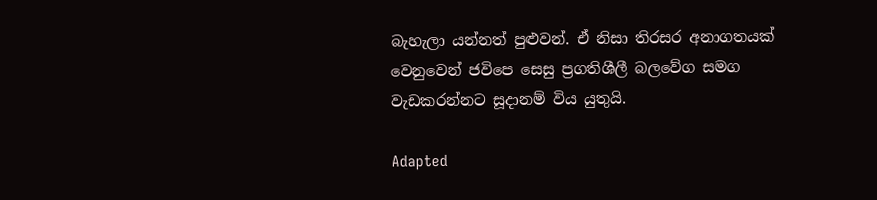බැහැලා යන්නත් පුළුවන්. ඒ නිසා තිරසර අනාගතයක් වෙනුවෙන් ජවිපෙ සෙසු ප්‍රගතිශීලී බලවේග සමග වැඩකරන්නට සූදානම් විය යුතුයි.

Adapted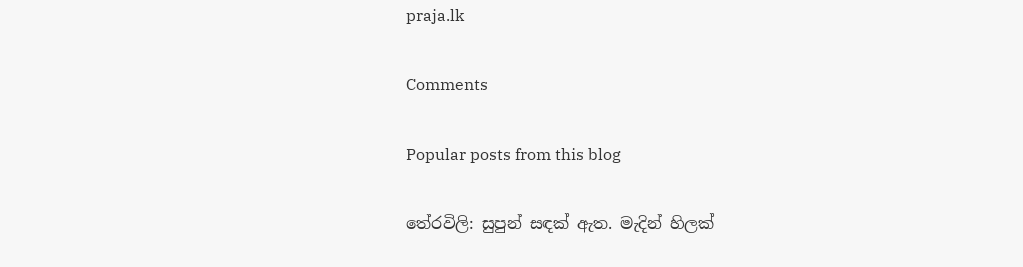praja.lk

Comments

Popular posts from this blog

තේරවිලි: සුපුන් සඳක් ඇත. මැදින් හිලක්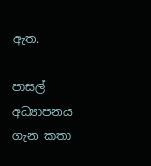ඇත.

පාසල් අධ්‍යාපනය ගැන කතා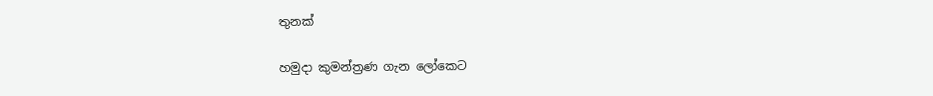තුනක්

හමුදා කුමන්ත්‍රණ ගැන ලෝකෙට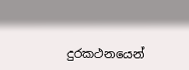දුරකථනයෙන්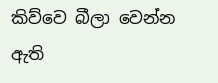කිව්වෙ බීලා වෙන්න ඇති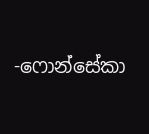-ෆොන්සේකා